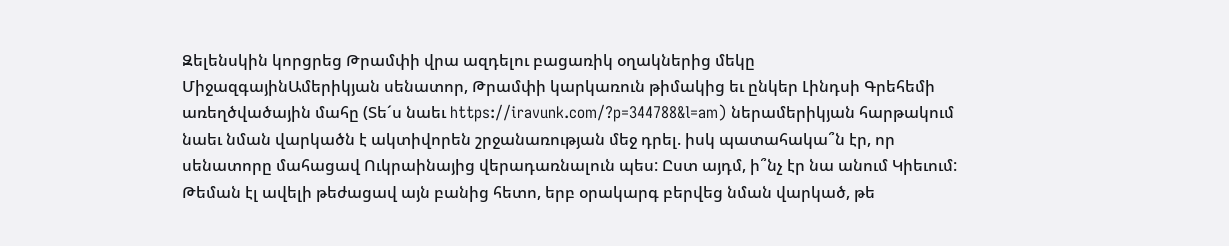Զելենսկին կորցրեց Թրամփի վրա ազդելու բացառիկ օղակներից մեկը
ՄիջազգայինԱմերիկյան սենատոր, Թրամփի կարկառուն թիմակից եւ ընկեր Լինդսի Գրեհեմի առեղծվածային մահը (Տե´ս նաեւ https://iravunk.com/?p=344788&l=am) ներամերիկյան հարթակում նաեւ նման վարկածն է ակտիվորեն շրջանառության մեջ դրել. իսկ պատահակա՞ն էր, որ սենատորը մահացավ Ուկրաինայից վերադառնալուն պես: Ըստ այդմ, ի՞նչ էր նա անում Կիեւում: Թեման էլ ավելի թեժացավ այն բանից հետո, երբ օրակարգ բերվեց նման վարկած, թե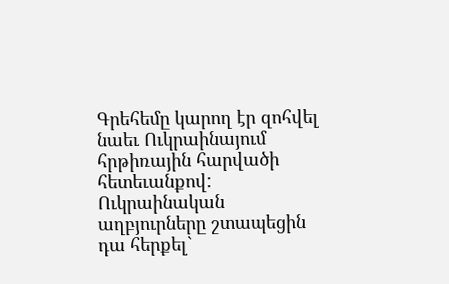Գրեհեմը կարող էր զոհվել նաեւ Ուկրաինայում հրթիռային հարվածի հետեւանքով: Ուկրաինական աղբյուրները շտապեցին դա հերքել`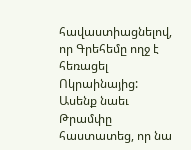հավաստիացնելով, որ Գրեհեմը ողջ է հեռացել Ոկրաինայից: Ասենք նաեւ Թրամփը հաստատեց, որ նա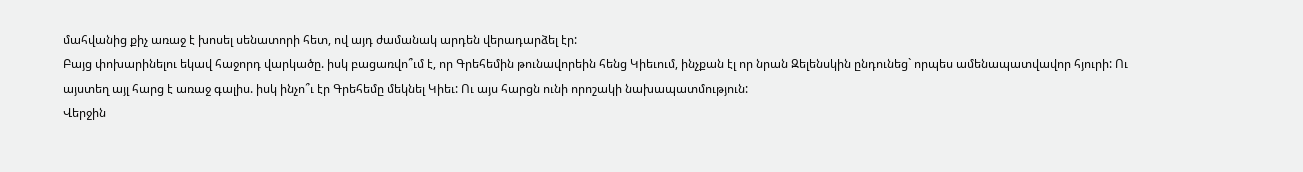մահվանից քիչ առաջ է խոսել սենատորի հետ, ով այդ ժամանակ արդեն վերադարձել էր:
Բայց փոխարինելու եկավ հաջորդ վարկածը. իսկ բացառվո՞ւմ է, որ Գրեհեմին թունավորեին հենց Կիեւում, ինչքան էլ որ նրան Զելենսկին ընդունեց` որպես ամենապատվավոր հյուրի: Ու այստեղ այլ հարց է առաջ գալիս. իսկ ինչո՞ւ էր Գրեհեմը մեկնել Կիեւ: Ու այս հարցն ունի որոշակի նախապատմություն:
Վերջին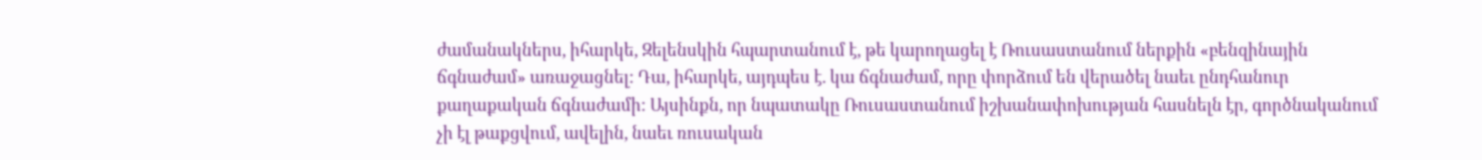ժամանակներս, իհարկե, Զելենսկին հպարտանում է, թե կարողացել է Ռուսաստանում ներքին «բենզինային ճգնաժամ» առաջացնել: Դա, իհարկե, այդպես է. կա ճգնաժամ, որը փորձում են վերածել նաեւ ընդհանուր քաղաքական ճգնաժամի: Այսինքն, որ նպատակը Ռուսաստանում իշխանափոխության հասնելն էր, գործնականում չի էլ թաքցվում, ավելին, նաեւ ռուսական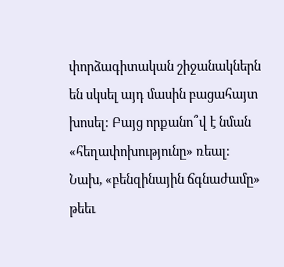փորձագիտական շիջանակներն են սկսել այդ մասին բացահայտ խոսել: Բայց որքանո՞վ է նման «հեղափոխությունը» ռեալ: Նախ, «բենզինային ճգնաժամը» թեեւ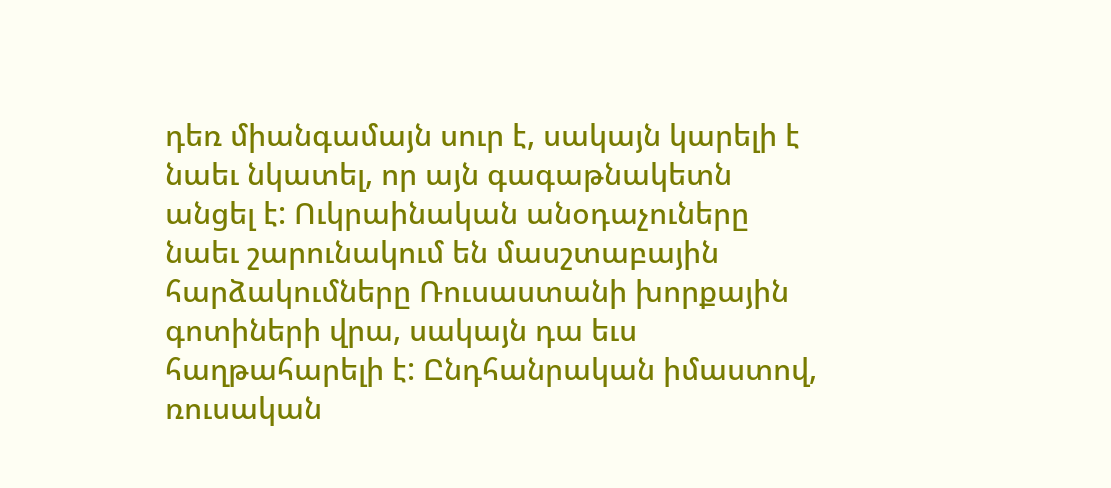դեռ միանգամայն սուր է, սակայն կարելի է նաեւ նկատել, որ այն գագաթնակետն անցել է: Ուկրաինական անօդաչուները նաեւ շարունակում են մասշտաբային հարձակումները Ռուսաստանի խորքային գոտիների վրա, սակայն դա եւս հաղթահարելի է: Ընդհանրական իմաստով, ռուսական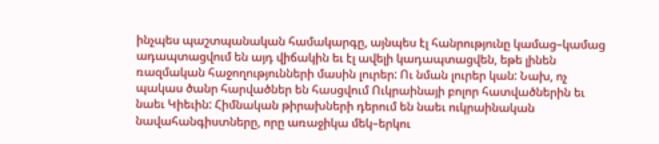ինչպես պաշտպանական համակարգը, այնպես էլ հանրությունը կամաց–կամաց ադապտացվում են այդ վիճակին եւ էլ ավելի կադապտացվեն, եթե լինեն ռազմական հաջողությունների մասին լուրեր: Ու նման լուրեր կան: Նախ, ոչ պակաս ծանր հարվածներ են հասցվում Ուկրաինայի բոլոր հատվածներին եւ նաեւ Կիեւին: Հիմնական թիրախների դերում են նաեւ ուկրաինական նավահանգիստները, որը առաջիկա մեկ–երկու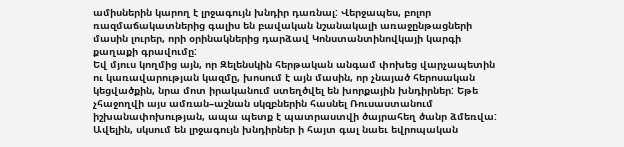ամիսներին կարող է լրջագույն խնդիր դառնալ: Վերջապես, բոլոր ռազմաճակատներից գալիս են բավական նշանակալի առաջընթացների մասին լուրեր, որի օրինակներից դարձավ Կոնստանտինովկայի կարգի քաղաքի գրավումը:
Եվ մյուս կողմից այն, որ Զելենսկին հերթական անգամ փոխեց վարչապետին ու կառավարության կազմը, խոսում է այն մասին, որ չնայած հերոսական կեցվածքին, նրա մոտ իրականում ստեղծվել են խորքային խնդիրներ: Եթե չհաջողվի այս ամռան–աշնան սկզբներին հասնել Ռուսաստանում իշխանափոխության, ապա պետք է պատրաստվի ծայրահեղ ծանր ձմեռվա: Ավելին, սկսում են լրջագույն խնդիրներ ի հայտ գալ նաեւ եվրոպական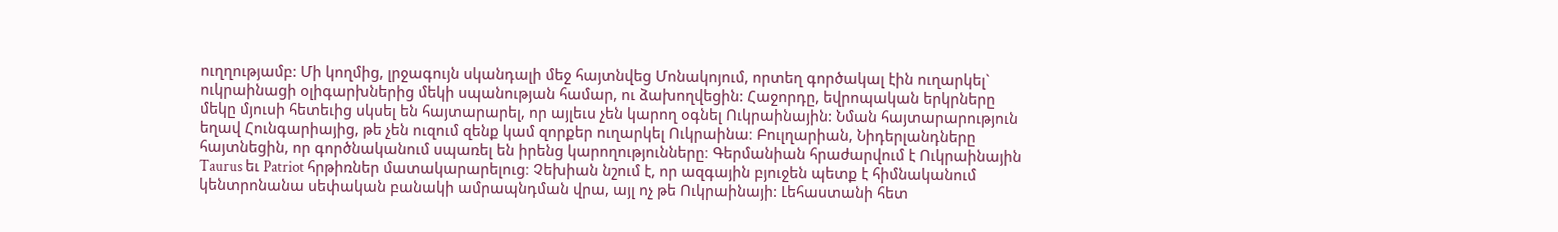ուղղությամբ: Մի կողմից, լրջագույն սկանդալի մեջ հայտնվեց Մոնակոյում, որտեղ գործակալ էին ուղարկել` ուկրաինացի օլիգարխներից մեկի սպանության համար, ու ձախողվեցին: Հաջորդը, եվրոպական երկրները մեկը մյուսի հետեւից սկսել են հայտարարել, որ այլեւս չեն կարող օգնել Ուկրաինային: Նման հայտարարություն եղավ Հունգարիայից, թե չեն ուզում զենք կամ զորքեր ուղարկել Ուկրաինա։ Բուլղարիան, Նիդերլանդները հայտնեցին, որ գործնականում սպառել են իրենց կարողությունները։ Գերմանիան հրաժարվում է Ուկրաինային Taurus եւ Patriot հրթիռներ մատակարարելուց։ Չեխիան նշում է, որ ազգային բյուջեն պետք է հիմնականում կենտրոնանա սեփական բանակի ամրապնդման վրա, այլ ոչ թե Ուկրաինայի: Լեհաստանի հետ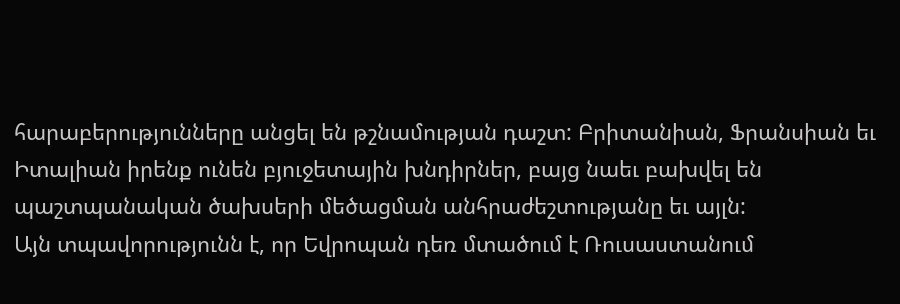հարաբերությունները անցել են թշնամության դաշտ: Բրիտանիան, Ֆրանսիան եւ Իտալիան իրենք ունեն բյուջետային խնդիրներ, բայց նաեւ բախվել են պաշտպանական ծախսերի մեծացման անհրաժեշտությանը եւ այլն:
Այն տպավորությունն է, որ Եվրոպան դեռ մտածում է Ռուսաստանում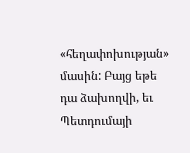«հեղափոխության» մասին: Բայց եթե դա ձախողվի, եւ Պետդումայի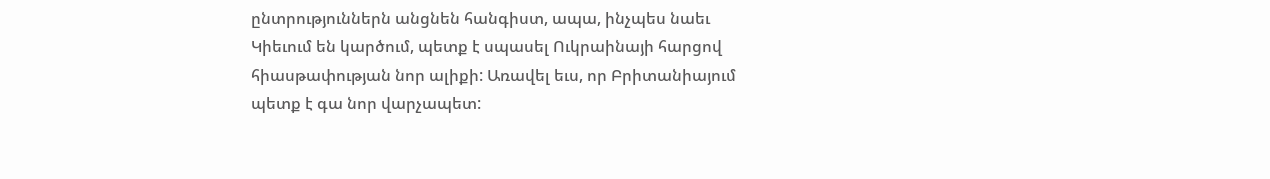ընտրություններն անցնեն հանգիստ, ապա, ինչպես նաեւ Կիեւում են կարծում, պետք է սպասել Ուկրաինայի հարցով հիասթափության նոր ալիքի: Առավել եւս, որ Բրիտանիայում պետք է գա նոր վարչապետ: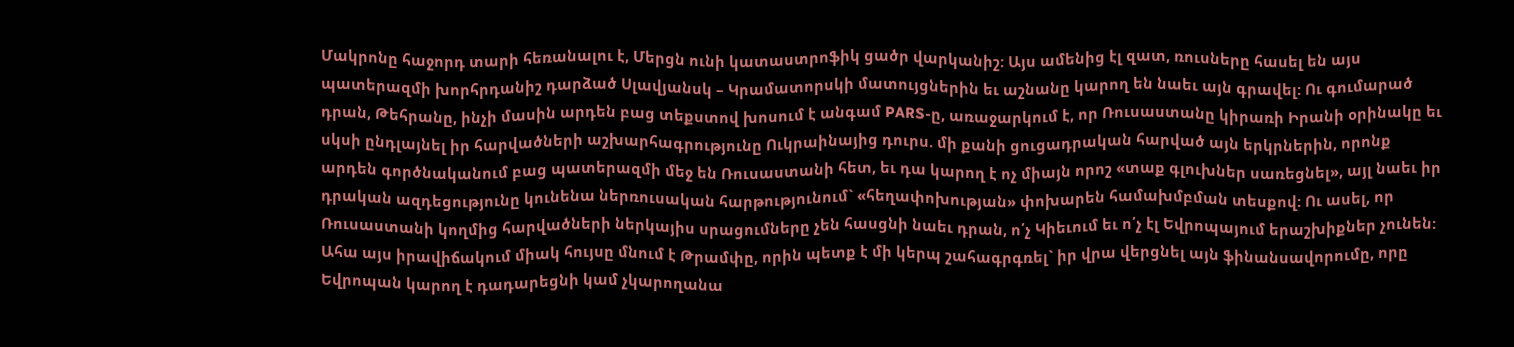Մակրոնը հաջորդ տարի հեռանալու է, Մերցն ունի կատաստրոֆիկ ցածր վարկանիշ: Այս ամենից էլ զատ, ռուսները հասել են այս պատերազմի խորհրդանիշ դարձած Սլավյանսկ – Կրամատորսկի մատույցներին եւ աշնանը կարող են նաեւ այն գրավել: Ու գումարած դրան, Թեհրանը, ինչի մասին արդեն բաց տեքստով խոսում է անգամ PARS-ը, առաջարկում է, որ Ռուսաստանը կիրառի Իրանի օրինակը եւ սկսի ընդլայնել իր հարվածների աշխարհագրությունը Ուկրաինայից դուրս. մի քանի ցուցադրական հարված այն երկրներին, որոնք արդեն գործնականում բաց պատերազմի մեջ են Ռուսաստանի հետ, եւ դա կարող է ոչ միայն որոշ «տաք գլուխներ սառեցնել», այլ նաեւ իր դրական ազդեցությունը կունենա ներռուսական հարթությունում` «հեղափոխության» փոխարեն համախմբման տեսքով: Ու ասել, որ Ռուսաստանի կողմից հարվածների ներկայիս սրացումները չեն հասցնի նաեւ դրան, ո՛չ Կիեւում եւ ո՛չ էլ Եվրոպայում երաշխիքներ չունեն:
Ահա այս իրավիճակում միակ հույսը մնում է Թրամփը, որին պետք է մի կերպ շահագրգռել` իր վրա վերցնել այն ֆինանսավորումը, որը Եվրոպան կարող է դադարեցնի կամ չկարողանա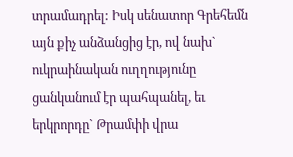տրամադրել: Իսկ սենատոր Գրեհեմն այն քիչ անձանցից էր, ով նախ` ուկրաինական ուղղությունը ցանկանում էր պահպանել, եւ երկրորդը` Թրամփի վրա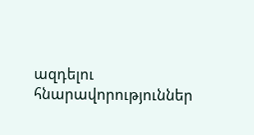ազդելու հնարավորություններ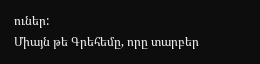ուներ:
Միայն թե Գրեհեմը, որը տարբեր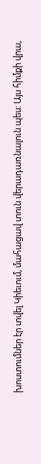խոստումներ էր տվել Կիեւում, մահացավ տուն վերադառնալուն պես: Այս հիմքի վրա,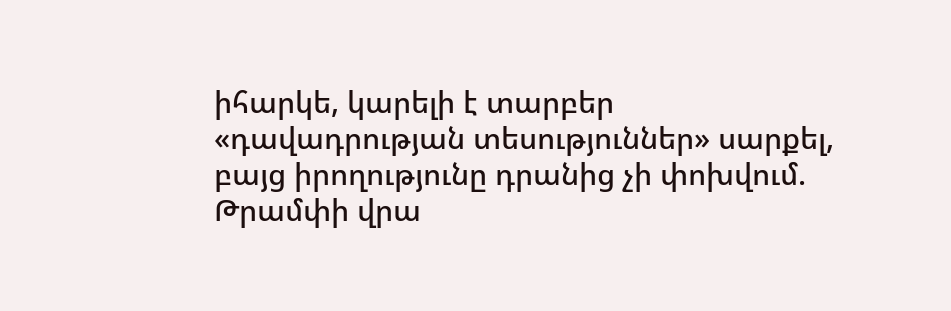իհարկե, կարելի է տարբեր «դավադրության տեսություններ» սարքել, բայց իրողությունը դրանից չի փոխվում. Թրամփի վրա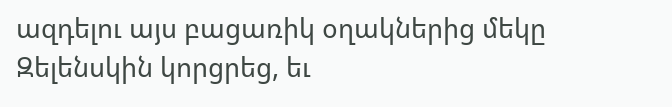ազդելու այս բացառիկ օղակներից մեկը Զելենսկին կորցրեց, եւ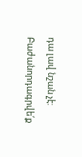դա լավ նշան չէ:
Բաժանորդագրվե՛ք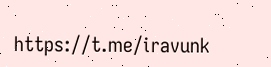https://t.me/iravunk